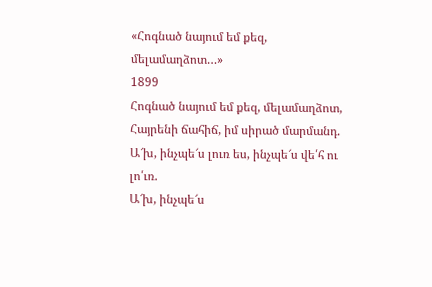«Հոգնած նայում եմ քեզ, մելամաղձոտ…»
1899
Հոգնած նայում եմ քեզ, մելամաղձոտ,
Հայրենի ճահիճ, իմ սիրած մարմանդ.
Ա՜խ, ինչպե՜ս լուռ ես, ինչպե՜ս վե՛հ ու լո՛ւռ.
Ա՜խ, ինչպե՜ս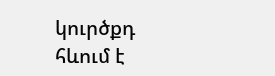կուրծքդ հևում է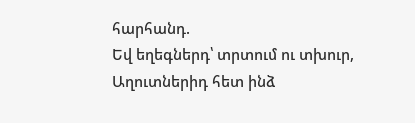հարհանդ.
Եվ եղեգներդ՝ տրտում ու տխուր,
Աղուտներիդ հետ ինձ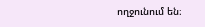ողջունում են։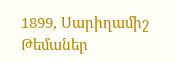1899, Սարիղամիշ
Թեմաներ